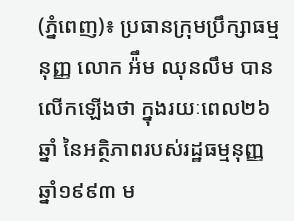(ភ្នំពេញ)៖ ប្រធានក្រុមប្រឹក្សាធម្មនុញ្ញ លោក អ៉ឹម ឈុនលឹម បានលើកឡើងថា ក្នុងរយៈពេល២៦ឆ្នាំ នៃអត្ថិភាពរបស់រដ្ឋធម្មនុញ្ញឆ្នាំ១៩៩៣ ម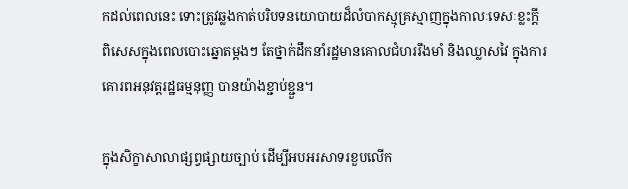កដល់ពេលនេះ ទោះត្រូវឆ្លងកាត់បរិបទនយោបាយដ៏លំបាកស្មុគ្រស្មាញក្នុងកាលៈទេសៈខ្លះក្តី ពិសេសក្នុងពេលបោះឆ្នោតម្តងៗ តែថ្នាក់ដឹកនាំរដ្ឋមានគោលជំហររឹងមាំ និងឈ្លាសវៃ ក្នុងការគោរពអនុវត្តរដ្ឋធម្មនុញ្ញ បានយ៉ាងខ្ជាប់ខ្ជួន។

ក្នុងសិក្ខាសាលាផ្សព្វផ្សាយច្បាប់ ដើម្បីអបអរសាទរខួបលើក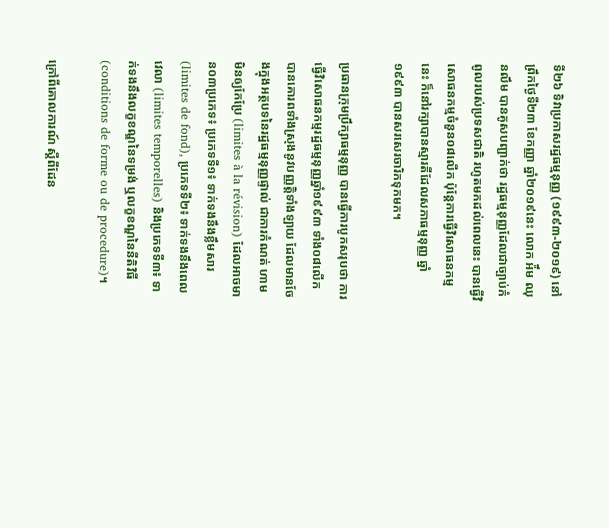ទី២៦ ទិវាប្រកាសរដ្ឋធម្មនុញ្ញ (១៩៩៣-២០១៩) នៅព្រឹកថ្ងៃទី២៣ ខែកញ្ញា ឆ្នាំ២០១៩នេះ លោក អ៉ឹម ឈុនលឹម បានគូសបញ្ជាក់ថា រដ្ឋធម្មនុញ្ញដែលជាច្បាប់កំពូលរបស់ប្រទសជាតិ រហូតមកដល់ពេលនេះ បានធ្វើវិសោធនកម្មចំនួន០៨លើក ប៉ុន្ដែការធ្វើវិសោធនកម្មនេះ ក៏នៅរក្សាបានស្មារតីដែលសភាធម្មនុញ្ញ ឆ្នាំ១៩៩៣ បានសរសេរចារិកទុកមក។

ប្រធានក្រុមប្រឹក្សាធម្មនុញ្ញ បានធ្វើការបូកសរុបថា ការធ្វើវិសោធនកម្មរដ្ឋធម្មនុញ្ញឆ្នាំ១៩៩៣ ទាំង០៨លើក បានគោរពទាំងស្រុងនូវបញ្ញត្តិទាំងឡាយ ដែលមានចែងក្នុងអត្ថបទនៃរដ្ឋធម្មនុញ្ញផ្ទាល់ ជាការកំណត់ ហាមមិនឲ្យកែប្រែ (limites à la révision) ដែលអាចមាន០៣ប្រភេទ៖ ប្រភេទទី១៖ ទាក់ទងនឹងខ្លឹមសារ (limites de fond), ប្រភេទទី២៖ ទាក់ទងនឹងពេលវេលា (limites temporelles) និងប្រភេទទី៣៖ ទាក់ទងនឹងលក្ខខណ្ឌនៃទម្រង់ ឬលក្ខខណ្ឌនៃនីតិវិធី (conditions de forme ou de procedure)។

ក្រៅពីគោលការណ៍ ស្តីពីដែន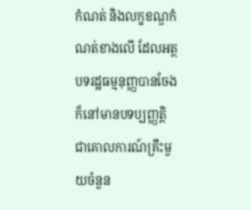កំណត់ និងលក្ខខណ្ឌកំណត់ខាងលើ ដែលអត្ថបទរដ្ឋធម្មនុញ្ញបានចែង ក៏នៅមានបទប្បញ្ញត្តិ ជាគោលការណ៍គ្រឹះមួយចំនួន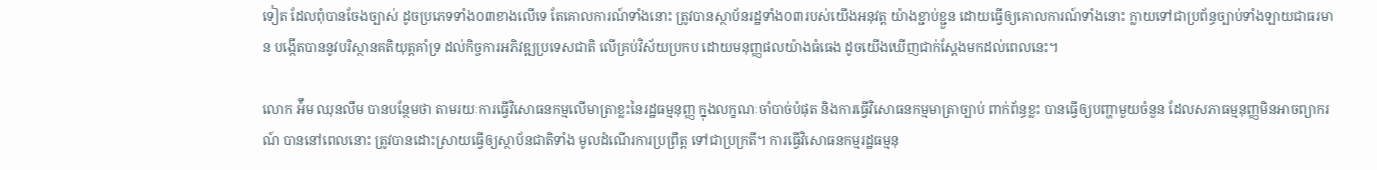ទៀត ដែលពុំបានចែងច្បាស់ ដូចប្រភេទទាំង០៣ខាងលើទេ តែគោលការណ៍ទាំងនោះ ត្រូវបានស្ថាប័នរដ្ឋទាំង០៣របស់យើងអនុវត្ត យ៉ាងខ្ជាប់ខ្ជួន ដោយធ្វើឲ្យគោលការណ៍ទាំងនោះ ក្លាយទៅជាប្រព័ន្ធច្បាប់ទាំងឡាយជាធរមាន បង្កើតបាននូវបរិស្ថានគតិយុត្តគាំទ្រ ដល់កិច្ចការអភិវឌ្ឍប្រទេសជាតិ លើគ្រប់វិស័យប្រកប ដោយមនុញ្ញផលយ៉ាងធំធេង ដូចយើងឃើញជាក់ស្តែងមកដល់ពេលនេះ។

លោក អ៉ឹម ឈុនលឹម បានបន្ថែមថា តាមរយៈការធ្វើវិសោធនកម្មលើមាត្រាខ្លះនៃរដ្ឋធម្មនុញ្ញ ក្នុងលក្ខណៈចាំបាច់បំផុត និងការធ្វើវិសោធនកម្មមាត្រាច្បាប់ ពាក់ព័ន្ធខ្លះ បានធ្វើឲ្យបញ្ហាមួយចំនួន ដែលសភាធម្មនុញ្ញមិនអាចព្យាករណ៍ បាននៅពេលនោះ ត្រូវបានដោះស្រាយធ្វើឲ្យស្ថាប័នជាតិទាំង មូលដំណើរការប្រព្រឹត្ត ទៅជាប្រក្រតី។ ការធ្វើវិសោធនកម្មរដ្ឋធម្មនុ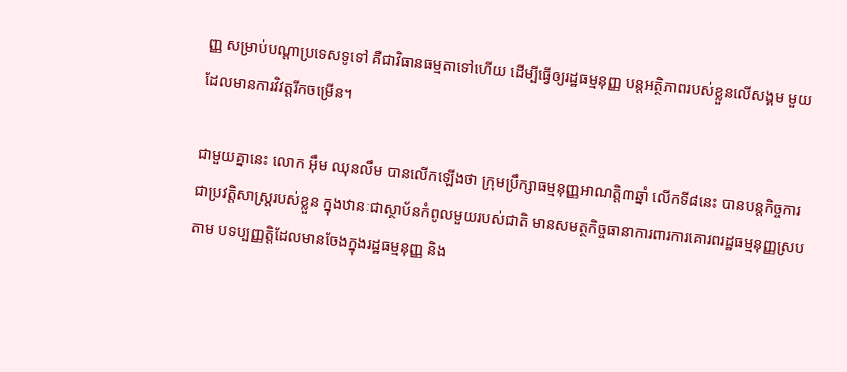ញ្ញ សម្រាប់បណ្តាប្រទេសទូទៅ គឺជាវិធានធម្មតាទៅហើយ ដើម្បីធ្វើឲ្យរដ្ឋធម្មនុញ្ញ បន្តអត្ថិភាពរបស់ខ្លួនលើសង្គម មួយដែលមានការវិវត្តរីកចម្រើន។

ជាមួយគ្នានេះ លោក អ៊ឹម ឈុនលឹម បានលើកឡើងថា ក្រុមប្រឹក្សាធម្មនុញ្ញអាណត្តិ៣ឆ្នាំ លើកទី៨នេះ បានបន្តកិច្ចការជាប្រវត្តិសាស្រ្តរបស់ខ្លួន ក្នុងឋានៈជាស្ថាប័នកំពូលមួយរបស់ជាតិ មានសមត្ថកិច្ចធានាការពារការគោរពរដ្ឋធម្មនុញ្ញស្របតាម បទប្បញ្ញត្តិដែលមានចែងក្នុងរដ្ឋធម្មនុញ្ញ និង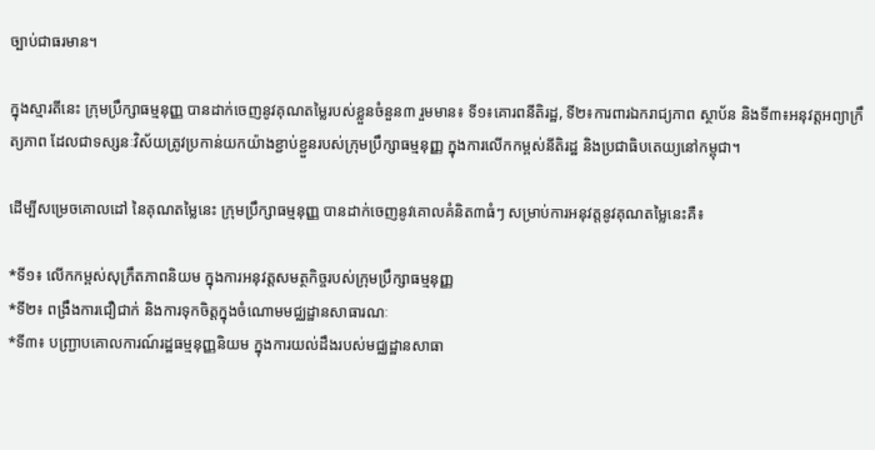ច្បាប់ជាធរមាន។

ក្នុងស្មារតីនេះ ក្រុមប្រឹក្សាធម្មនុញ្ញ បានដាក់ចេញនូវគុណតម្លៃរបស់ខ្លួនចំនួន៣ រួមមាន៖ ទី១៖គោរពនីតិរដ្ឋ, ទី២៖ការពារឯករាជ្យភាព ស្ថាប័ន និងទី៣៖អនុវត្តអព្យាក្រឹត្យភាព ដែលជាទស្សនៈវិស័យត្រូវប្រកាន់យកយ៉ាងខ្ជាប់ខ្ជួនរបស់ក្រុមប្រឹក្សាធម្មនុញ្ញ ក្នុងការលើកកម្ពស់នីតិរដ្ឋ និងប្រជាធិបតេយ្យនៅកម្ពុជា។

ដើម្បីសម្រេចគោលដៅ នៃគុណតម្លៃនេះ ក្រុមប្រឹក្សាធម្មនុញ្ញ បានដាក់ចេញនូវគោលគំនិត៣ធំៗ សម្រាប់ការអនុវត្តនូវគុណតម្លៃនេះគឺ៖

*ទី១៖ លើកកម្ពស់សុក្រឹតភាពនិយម ក្នុងការអនុវត្តសមត្ថកិច្ចរបស់ក្រុមប្រឹក្សាធម្មនុញ្ញ
*ទី២៖ ពង្រឹងការជឿជាក់ និងការទុកចិត្តក្នុងចំណោមមជ្ឈដ្ឋានសាធារណៈ
*ទី៣៖ បញ្ជ្រាបគោលការណ៍រដ្ឋធម្មនុញ្ញនិយម ក្នុងការយល់ដឹងរបស់មជ្ឈដ្ឋានសាធា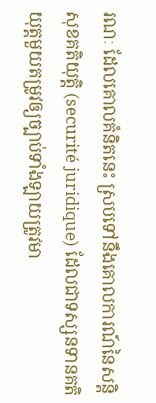រណៈ ដែលគោលគំនិតនេះ ស្របទៅនឹងគោលការណ៍នៃសន្តិសុខគតិយុត្តិ (securité juridique) ដែលជាទស្សនទានគតិយុត្តមួយតម្រូវឲ្យច្បាប់ទាំងឡាយត្រូវមា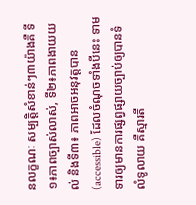នលក្ខណៈ សម្បត្តិសំខាន់ៗ៣យ៉ាងគឺ ទី១៖ភាពច្បាស់លាស់, ទី២៖ភាពងាយយល់ និងទី៣៖ ភាពអាចអនុវត្តបាន (accessible) ដែលចំណុចទាំងបីនេះ ទាមទារឲ្យមានការផ្សព្វផ្សាយច្បាប់ឲ្យបានទំលំទូលាយ គឺស្មារតី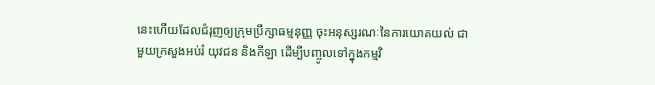នេះហើយដែលជំរុញឲ្យក្រុមប្រឹក្សាធម្មនុញ្ញ ចុះអនុស្សរណៈនៃការយោគយល់ ជាមួយក្រសួងអប់រំ យុវជន និងកីឡា ដើម្បីបញ្ចូលទៅក្នុងកម្មវិ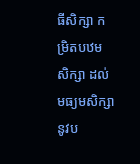ធីសិក្សា កម្រិតបឋមសិក្សា ដល់មធ្យមសិក្សា នូវប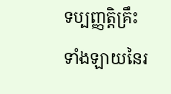ទប្បញ្ញត្តិគ្រឹះទាំងឡាយនៃរ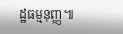ដ្ឋធម្មនុញ្ញ៕